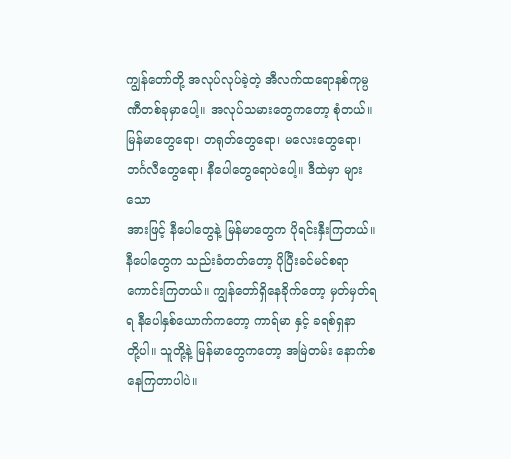ကျွန်တော်တို့ အလုပ်လုပ်ခဲ့တဲ့ အီလက်ထရောနစ်ကုမ္ပဏီတစ်ခုမှာပေါ့။ အလုပ်သမားတွေကတော့ စုံတယ်။
မြန်မာတွေရော၊ တရုတ်တွေရော၊ မလေးတွေရော၊ ဘင်္ဂလီတွေရော၊ နီပေါတွေရောပဲပေါ့။ ဒီထဲမှာ များသော
အားဖြင့် နီပေါတွေနဲ့ မြန်မာတွေက ပိုရင်းနှီးကြတယ်။ နီပေါတွေက သည်းခံတတ်တော့ ပိုပြီးခင်မင်စရာ
ကောင်းကြတယ်။ ကျွန်တော်ရှိနေခိုက်တော့ မှတ်မှတ်ရရ နီပေါနှစ်ယောက်ကတော့ ကာရ်မာ နှင့် ခရစ်ရှနာ
တို့ပါ။ သူတို့နဲ့ မြန်မာတွေကတော့ အမြဲတမ်း နောက်စနေကြတာပါပဲ။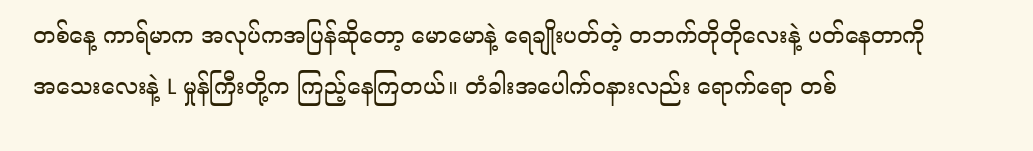တစ်နေ့ ကာရ်မာက အလုပ်ကအပြန်ဆိုတော့ မောမောနဲ့ ရေချိုးပတ်တဲ့ တဘက်တိုတိုလေးနဲ့ ပတ်နေတာကို
အသေးလေးနဲ့ L မှုန်ကြီးတို့က ကြည့်နေကြတယ်။ တံခါးအပေါက်ဝနားလည်း ရောက်ရော တစ်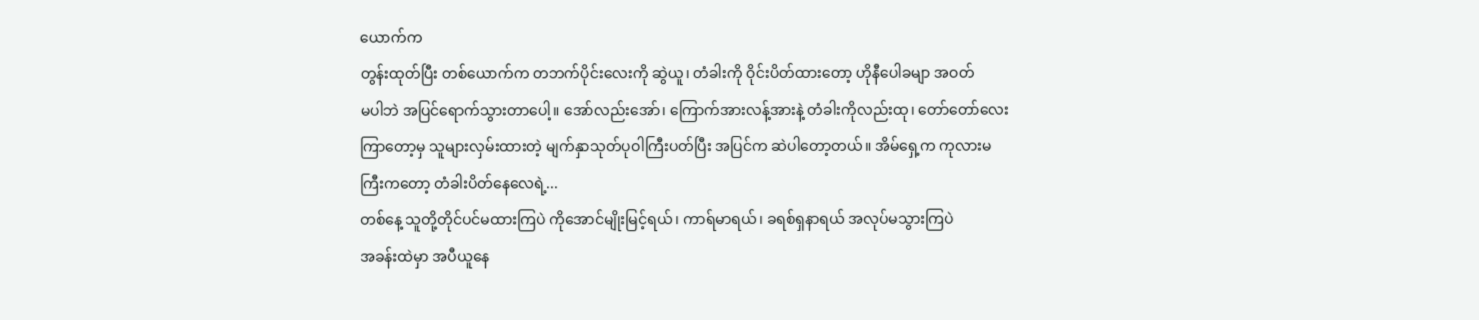ယောက်က
တွန်းထုတ်ပြီး တစ်ယောက်က တဘက်ပိုင်းလေးကို ဆွဲယူ၊ တံခါးကို ဝိုင်းပိတ်ထားတော့ ဟိုနီပေါခမျာ အဝတ်
မပါဘဲ အပြင်ရောက်သွားတာပေါ့။ အော်လည်းအော်၊ ကြောက်အားလန့်အားနဲ့ တံခါးကိုလည်းထု၊ တော်တော်လေး
ကြာတော့မှ သူများလှမ်းထားတဲ့ မျက်နှာသုတ်ပုဝါကြီးပတ်ပြီး အပြင်က ဆဲပါတော့တယ်။ အိမ်ရှေ့က ကုလားမ
ကြီးကတော့ တံခါးပိတ်နေလေရဲ့...
တစ်နေ့ သူတို့တိုင်ပင်မထားကြပဲ ကိုအောင်မျိုးမြင့်ရယ်၊ ကာရ်မာရယ်၊ ခရစ်ရှနာရယ် အလုပ်မသွားကြပဲ
အခန်းထဲမှာ အပီယူနေ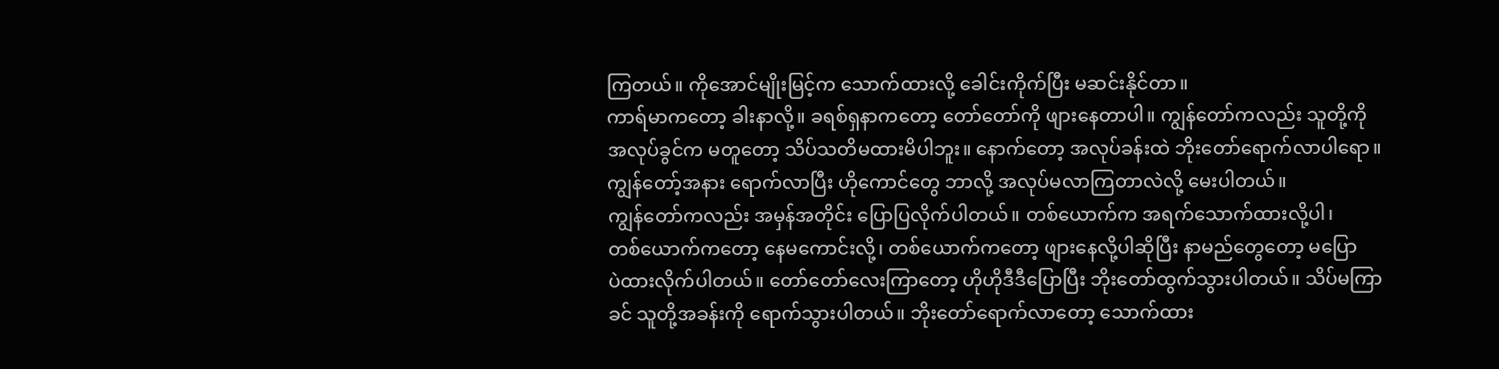ကြတယ်။ ကိုအောင်မျိုးမြင့်က သောက်ထားလို့ ခေါင်းကိုက်ပြီး မဆင်းနိုင်တာ။
ကာရ်မာကတော့ ခါးနာလို့။ ခရစ်ရှနာကတော့ တော်တော်ကို ဖျားနေတာပါ။ ကျွန်တော်ကလည်း သူတို့ကို
အလုပ်ခွင်က မတူတော့ သိပ်သတိမထားမိပါဘူး။ နောက်တော့ အလုပ်ခန်းထဲ ဘိုးတော်ရောက်လာပါရော။
ကျွန်တော့်အနား ရောက်လာပြီး ဟိုကောင်တွေ ဘာလို့ အလုပ်မလာကြတာလဲလို့ မေးပါတယ်။
ကျွန်တော်ကလည်း အမှန်အတိုင်း ပြောပြလိုက်ပါတယ်။ တစ်ယောက်က အရက်သောက်ထားလို့ပါ၊
တစ်ယောက်ကတော့ နေမကောင်းလို့၊ တစ်ယောက်ကတော့ ဖျားနေလို့ပါဆိုပြီး နာမည်တွေတော့ မပြော
ပဲထားလိုက်ပါတယ်။ တော်တော်လေးကြာတော့ ဟိုဟိုဒီဒီပြောပြီး ဘိုးတော်ထွက်သွားပါတယ်။ သိပ်မကြာ
ခင် သူတို့အခန်းကို ရောက်သွားပါတယ်။ ဘိုးတော်ရောက်လာတော့ သောက်ထား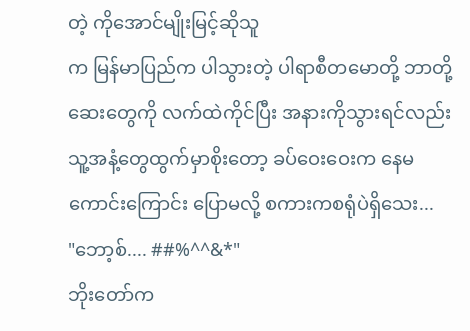တဲ့ ကိုအောင်မျိုးမြင့်ဆိုသူ
က မြန်မာပြည်က ပါသွားတဲ့ ပါရာစီတမောတို့ ဘာတို့ဆေးတွေကို လက်ထဲကိုင်ပြီး အနားကိုသွားရင်လည်း
သူ့အနံ့တွေထွက်မှာစိုးတော့ ခပ်ဝေးဝေးက နေမကောင်းကြောင်း ပြောမလို့ စကားကစရုံပဲရှိသေး...
"ဘော့စ်.... ##%^^&*"
ဘိုးတော်က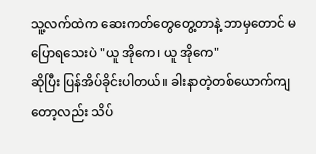သူ့လက်ထဲက ဆေးကတ်တွေတွေ့တာနဲ့ ဘာမှတောင် မပြောရသေးပဲ "ယူ အိုကေ၊ ယူ အိုကေ"
ဆိုပြီး ပြန်အိပ်ခိုင်းပါတယ်။ ခါးနာတဲ့တစ်ယောက်ကျတော့လည်း သိပ်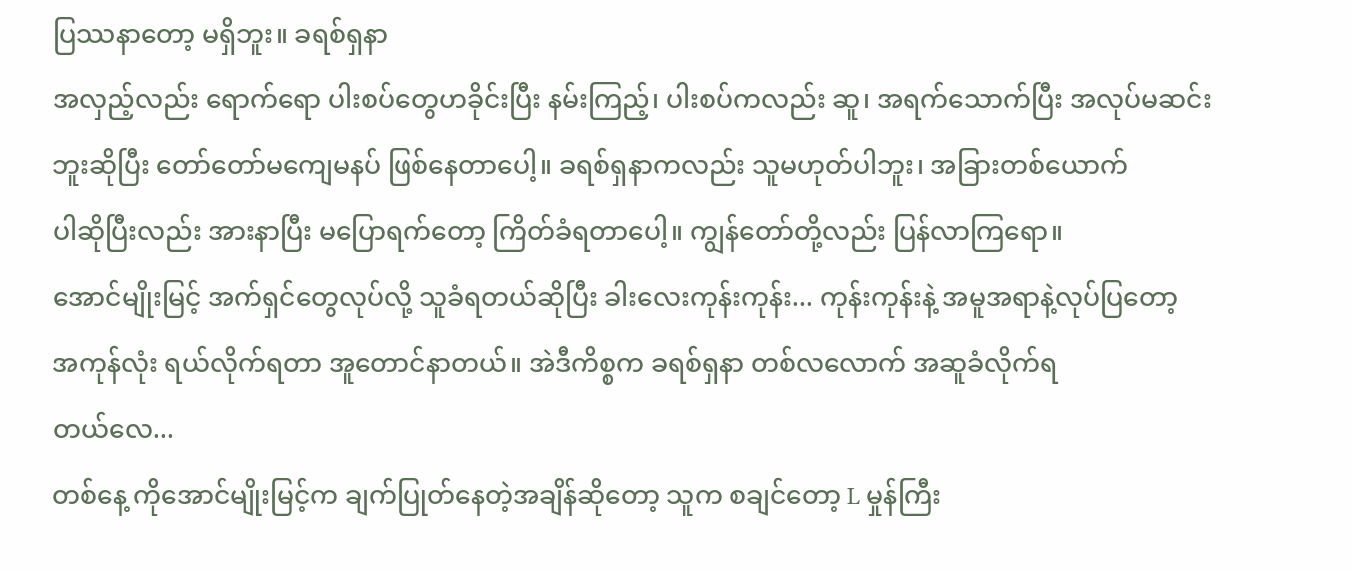ပြဿနာတော့ မရှိဘူး။ ခရစ်ရှနာ
အလှည့်လည်း ရောက်ရော ပါးစပ်တွေဟခိုင်းပြီး နမ်းကြည့်၊ ပါးစပ်ကလည်း ဆူ၊ အရက်သောက်ပြီး အလုပ်မဆင်း
ဘူးဆိုပြီး တော်တော်မကျေမနပ် ဖြစ်နေတာပေါ့။ ခရစ်ရှနာကလည်း သူမဟုတ်ပါဘူး၊ အခြားတစ်ယောက်
ပါဆိုပြီးလည်း အားနာပြီး မပြောရက်တော့ ကြိတ်ခံရတာပေါ့။ ကျွန်တော်တို့လည်း ပြန်လာကြရော။
အောင်မျိုးမြင့် အက်ရှင်တွေလုပ်လို့ သူခံရတယ်ဆိုပြီး ခါးလေးကုန်းကုန်း... ကုန်းကုန်းနဲ့ အမူအရာနဲ့လုပ်ပြတော့
အကုန်လုံး ရယ်လိုက်ရတာ အူတောင်နာတယ်။ အဲဒီကိစ္စက ခရစ်ရှနာ တစ်လလောက် အဆူခံလိုက်ရ
တယ်လေ...
တစ်နေ့ ကိုအောင်မျိုးမြင့်က ချက်ပြုတ်နေတဲ့အချိန်ဆိုတော့ သူက စချင်တော့ L မှုန်ကြီး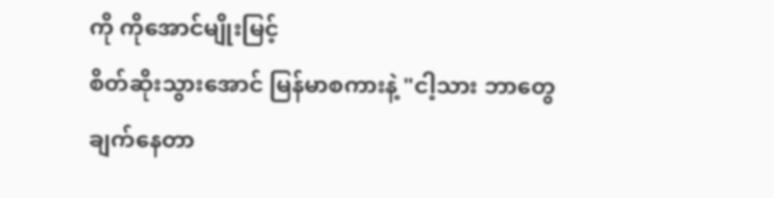ကို ကိုအောင်မျိုးမြင့်
စိတ်ဆိုးသွားအောင် မြန်မာစကားနဲ့ "ငါ့သား ဘာတွေချက်နေတာ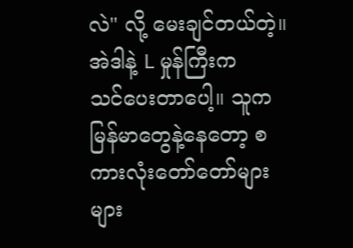လဲ" လို့ မေးချင်တယ်တဲ့။ အဲဒါနဲ့ L မှုန်ကြီးက
သင်ပေးတာပေါ့။ သူက မြန်မာတွေနဲ့နေတော့ စကားလုံးတော်တော်များများ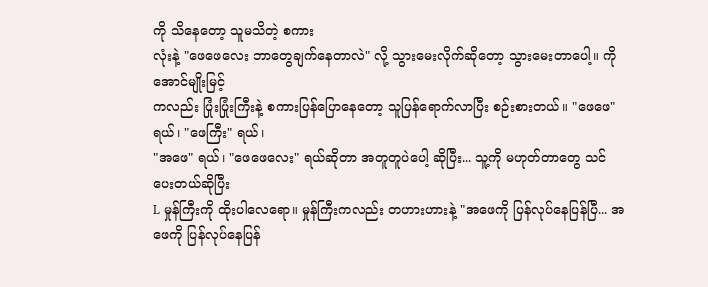ကို သိနေတော့ သူမသိတဲ့ စကား
လုံးနဲ့ "ဖေဖေလေး ဘာတွေချက်နေတာလဲ" လို့ သွားမေးလိုက်ဆိုတော့ သွားမေးတာပေါ့။ ကိုအောင်မျိုးမြင့်
ကလည်း ပြုံးပြုံးကြီးနဲ့ စကားပြန်ပြောနေတော့ သူပြန်ရောက်လာပြီး စဉ်းစားတယ်။ "ဖေဖေ" ရယ်၊ "ဖေကြီး" ရယ်၊
"အဖေ" ရယ်၊ "ဖေဖေလေး" ရယ်ဆိုတာ အတူတူပဲပေါ့ ဆိုပြီး... သူ့ကို မဟုတ်တာတွေ သင်ပေးတယ်ဆိုပြီး
L မှုန်ကြီးကို ထိုးပါလေရော။ မှုန်ကြီးကလည်း တဟားဟားနဲ့ "အဖေကို ပြန်လုပ်နေပြန်ပြီ... အဖေကို ပြန်လုပ်နေပြန်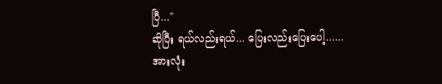ပြီ..."
ဆိုပြီး ရယ်လည်းရယ်... ပြေးလည်းပြေးပေါ့......
အားလုံး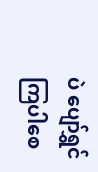ပဲ ပျော်ရွှင်ကြပါစေ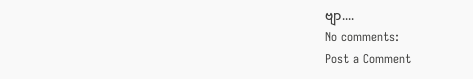ဗျာ....
No comments:
Post a Comment